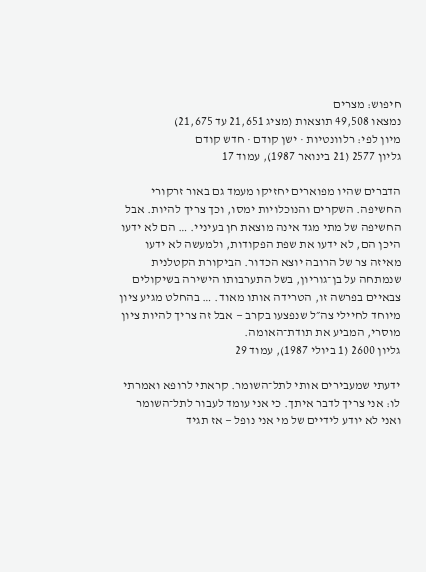חיפוש: מצרים
נמצאו 49,508 תוצאות (מציג 21,651 עד 21,675)
מיון לפי: רלוונטיות · ישן קודם · חדש קודם
גליון 2577 (21 בינואר 1987), עמוד 17

הדברים שהיו מפוארים יחזיקו מעמד גם באור זרקורי החשיפה. השקרים והנוכלויות ימסו, וכך צריך להיות. אבל החשיפה של מתי מגד אינה מוצאת חן בעיניי. … הם לא ידעו היכן הם, לא ידעו את שפת הפקודות, ולמעשה לא ידעו מאיזה צר של הרובה יוצא הכדור. הביקורת הקטלנית שנמתחה על בן־גוריון, בשל התערבותו הישירה בשיקולים צבאיים בפרשה זו, הטרידה אותו מאוד. … בהחלט מגיע ציון מיוחד לחיילי צה״ל שנפצעו בקרב — אבל זה צריך להיות ציון מוסרי, המביע את תודת־האומה.
גליון 2600 (1 ביולי 1987), עמוד 29

ידעתי שמעבירים אותי לתל־השומר. קראתי לרופא ואמרתי לו: אני צריך לדבר איתך. כי אני עומד לעבור לתל־השומר ואני לא יודע לידיים של מי אני נופל — אז תגיד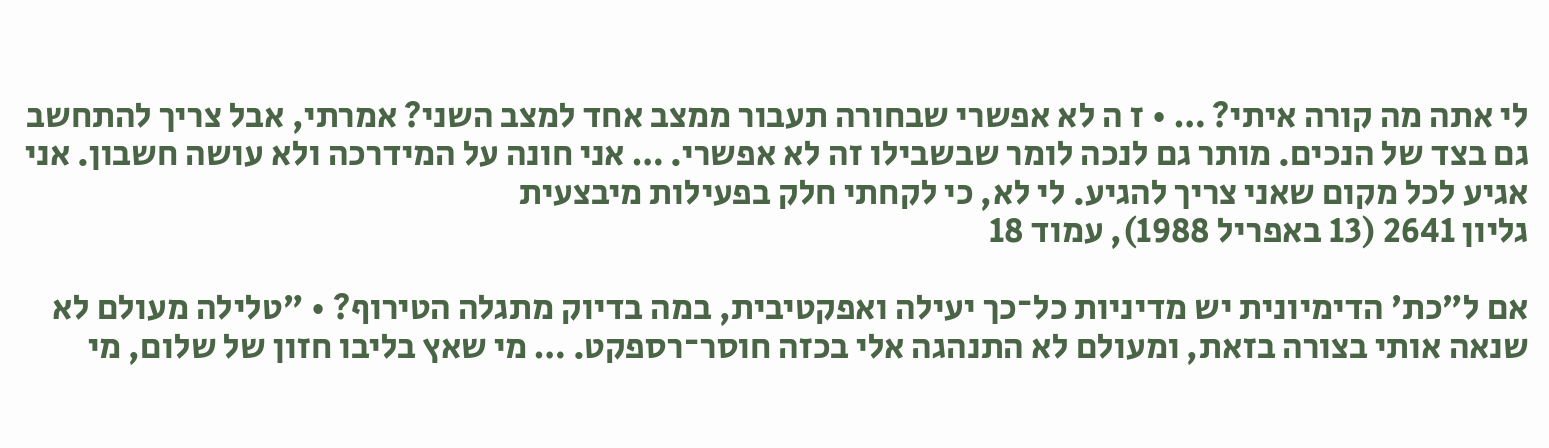לי אתה מה קורה איתי? … • ז ה לא אפשרי שבחורה תעבור ממצב אחד למצב השני? אמרתי, אבל צריך להתחשב גם בצד של הנכים. מותר גם לנכה לומר שבשבילו זה לא אפשרי. … אני חונה על המידרכה ולא עושה חשבון. אני אגיע לכל מקום שאני צריך להגיע. לי לא, כי לקחתי חלק בפעילות מיבצעית
גליון 2641 (13 באפריל 1988), עמוד 18

אם ל״כת׳ הדימיונית יש מדיניות כל־כך יעילה ואפקטיבית, במה בדיוק מתגלה הטירוף? • ״טלילה מעולם לא שנאה אותי בצורה בזאת, ומעולם לא התנהגה אלי בכזה חוסר־רספקט. … מי שאץ בליבו חזון של שלום, מי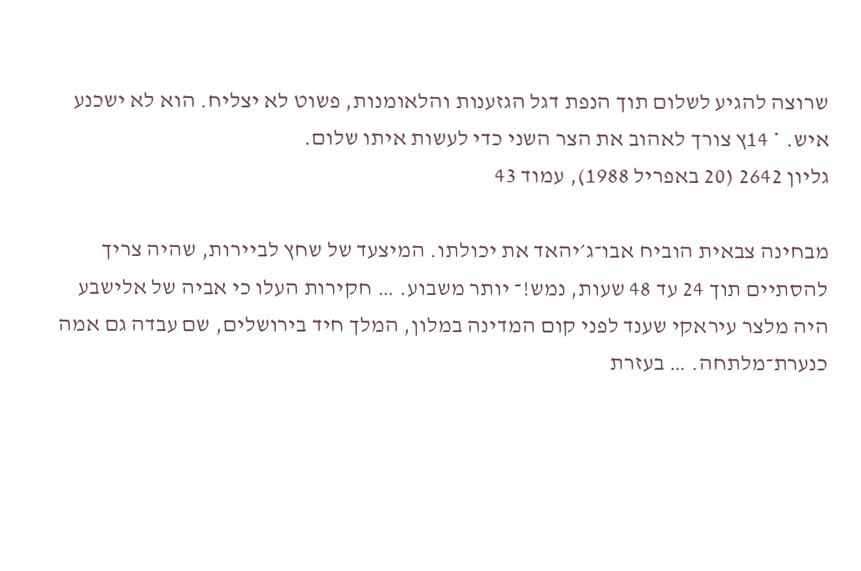שרוצה להגיע לשלום תוך הנפת דגל הגזענות והלאומנות, פשוט לא יצליח. הוא לא ישכנע איש. * 14ץ צורך לאהוב את הצר השני כדי לעשות איתו שלום.
גליון 2642 (20 באפריל 1988), עמוד 43

מבחינה צבאית הוביח אבו־ג׳יהאד את יכולתו. המיצעד של שחץ לביירות, שהיה צריך להסתיים תוך 24 עד 48 שעות, נמש!־ יותר משבוע. … חקירות העלו כי אביה של אלישבע היה מלצר עיראקי שענד לפני קום המדינה במלון, המלך חיד בירושלים, שם עבדה גם אמה כנערת־מלתחה. … בעזרת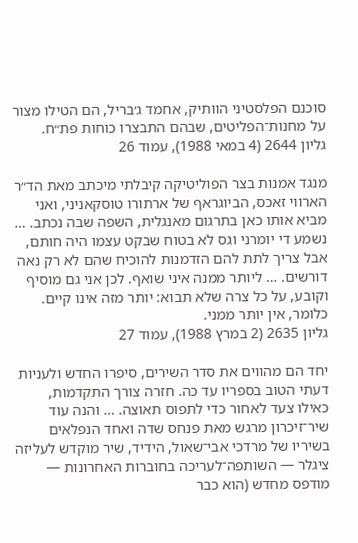סוכנם הפלסטיני הוותיק, אחמד ג׳בריל, הם הטילו מצור על מחנות־הפליטים, שבהם התבצרו כוחות פת״ח.
גליון 2644 (4 במאי 1988), עמוד 26

מנגד אמנות בצר הפוליטיקה קיבלתי מיכתב מאת הד״ר הארווי זאכס, הביוגראף של ארתורו טוסקאניני, ואני מביא אותו כאן בתרגום מאנגלית, השפה שבה נכתב. … נשמע די יומרני וגס לא בטוח שבקט עצמו היה חותם, אבל צריך לתת להם הזדמנות להוכיח שהם לא רק נאה דורשים. … ליותר ממנה איני שואף. לכן אני גם מוסיף וקובע, על כל צרה שלא תבוא: יותר מזה אינו קיים. כלומר, אין יותר ממני.
גליון 2635 (2 במרץ 1988), עמוד 27

יחד הם מהווים את סדר השירים, סיפרו החדש ולעניות דעתי הטוב בספריו עד כה. חזרה צורך התקדמות, כאילו צעד לאחור כדי לתפוס תאוצה. … והנה עוד שיר־זיכרון מרגש מאת פנחס שדה ואחד הנפלאים בשיריו של מרדכי אבי־שאול, הידיד, שיר מוקדש לעליזה ציגלר — השותפה־לעריכה בחוברות האחרונות — מודפס מחדש (הוא כבר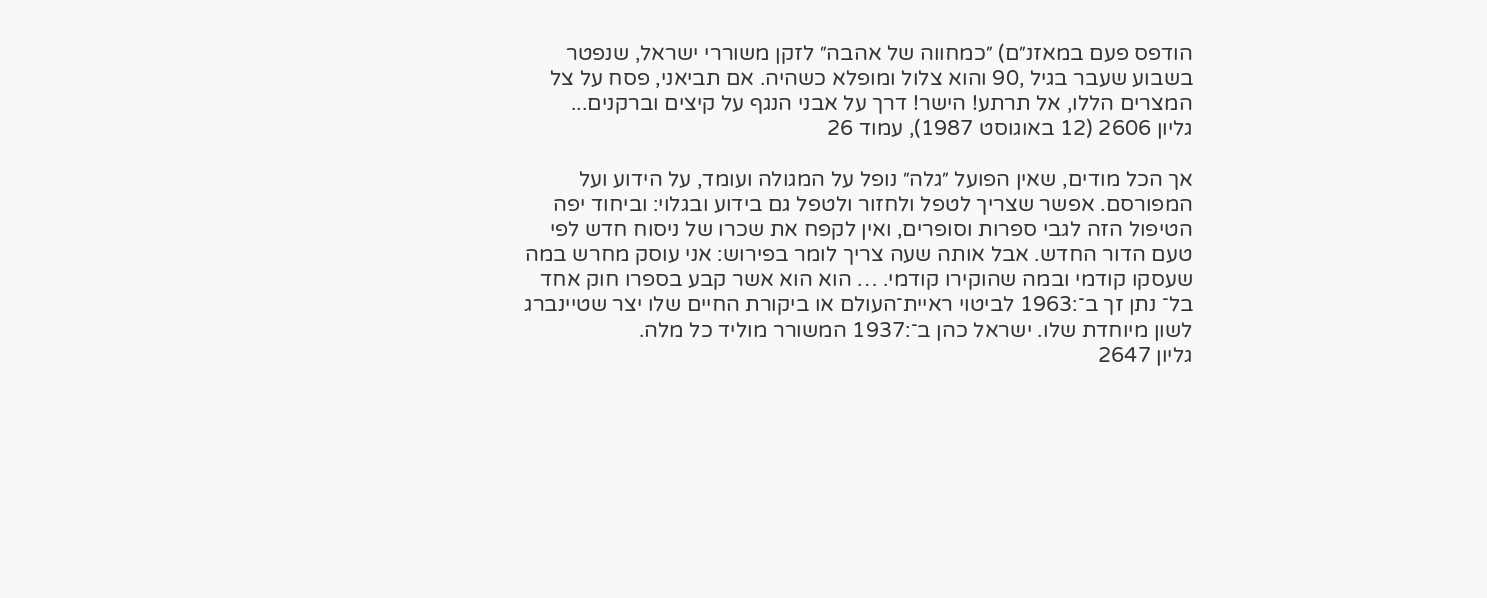הודפס פעם במאזנ״ם) ״כמחווה של אהבה״ לזקן משוררי ישראל, שנפטר בשבוע שעבר בגיל ,90 והוא צלול ומופלא כשהיה. אם תביאני, פסח על צל המצרים הללו, אל תרתע! הישר! דרך על אבני הנגף על קיצים וברקנים...
גליון 2606 (12 באוגוסט 1987), עמוד 26

אך הכל מודים, שאין הפועל ״גלה״ נופל על המגולה ועומד, על הידוע ועל המפורסם. אפשר שצריך לטפל ולחזור ולטפל גם בידוע ובגלוי: וביחוד יפה הטיפול הזה לגבי ספרות וסופרים, ואין לקפח את שכרו של ניסוח חדש לפי טעם הדור החדש. אבל אותה שעה צריך לומר בפירוש: אני עוסק מחרש במה שעסקו קודמי ובמה שהוקירו קודמי. … הוא הוא אשר קבע בספרו חוק אחד בל־ נתן זך ב־:1963 לביטוי ראיית־העולם או ביקורת החיים שלו יצר שטיינברג לשון מיוחדת שלו. ישראל כהן ב־:1937 המשורר מוליד כל מלה.
גליון 2647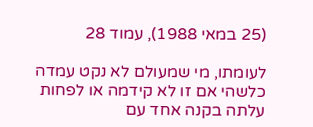(25 במאי 1988), עמוד 28

לעומתו, מי שמעולם לא נקט עמדה כלשהי אם זו לא קידמה או לפחות עלתה בקנה אחד עם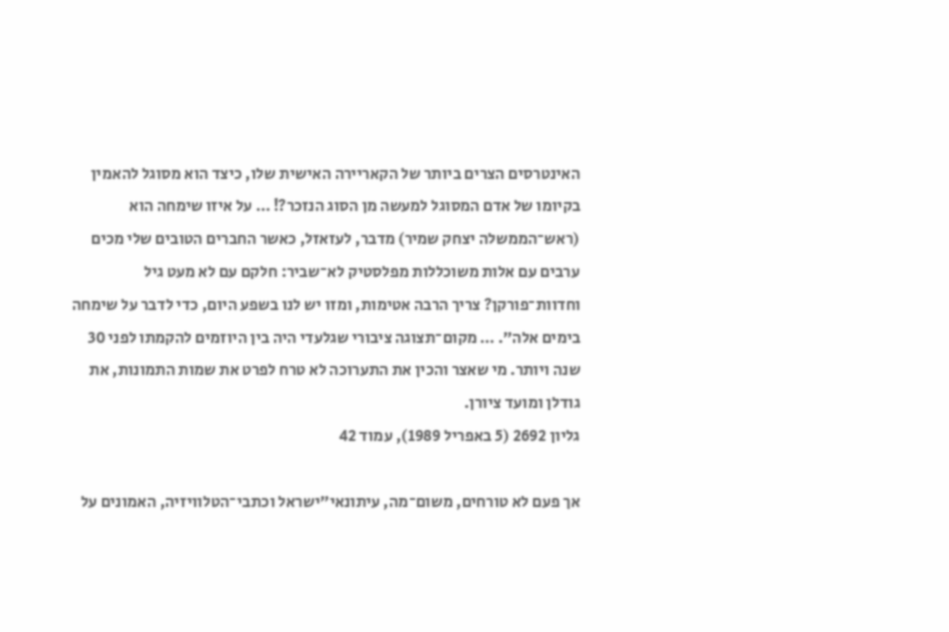האינטרסים הצרים ביותר של הקאריירה האישית שלו, כיצד הוא מסוגל להאמין בקיומו של אדם המסוגל למעשה מן הסוג הנזכר?! … על איזו שימחה הוא (ראש־הממשלה יצחק שמיר) מדבר, לעזאזל, כאשר החברים הטובים שלי מכים ערבים עם אלות משוכללות מפלסטיק לא־שביר: חלקם עם לא מעט גיל וחדוות־פורקן? צריך הרבה אטימות, ומזו יש לנו בשפע היום, כדי לדבר על שימחה בימים אלה״. … מקום־תצוגה ציבורי שגלעדי היה בין היוזמים להקמתו לפני 30 שנה ויותר. מי שאצר והכין את התערוכה לא טרח לפרט את שמות התמונות, את גודלן ומועד ציורן.
גליון 2692 (5 באפריל 1989), עמוד 42

אך פעם לא טורחים, משום־מה, עיתונאי״ישראל וכתבי־הטלוויזיה, האמונים על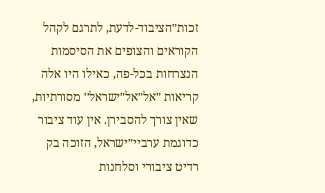זכות״הציבוד-לדעת, לתרגם לקהל הקוראים והצופים את הסיסמות הנצרחות בכל-פה, כאילו היו אלה קריאות ״אל״אל״ישראל׳׳ מסורתיות, שאין צורך להסבירן. אין עוד ציבור כדוגמת ערביי״ישראל, הזוכה בק רדיט ציבורי וסלחנות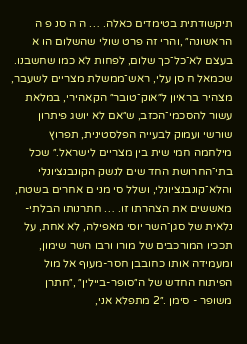תיקשודתית בטימדים כאלה. … ה ה סנ פ ה הראשונה״ ,והרי זה פרט שולי שהשלום הו א בעצם לא־כל־כך שלום, לפחות לא כמו שחשבנו. שכמאל ח סן עלי, ראש־ממשלת מצריים לשעבר, מצהיר בראיון ל״אוק־טובר״ הקאהירי, במלאת עשור להסכמי־הכזב, ש״אם לא יושג פיתרון שורשי ועמוק לבעייה הפלסטינית, תפרוץ מילחמה חמי שית בין מצריים לישראל.״ שכל בתי־החרושת החד שים לנשק הקונבנציונלי והלא־קונבנציונלי, ושלל סי מני ם אחרים בשטח, מאששים את הצהרתו זו. … חתרנותו הבלתי-נלאית של סגן־השר יוסי מאפילה, לא אחת, על תככיו המורכבים של מורו ורבו השר שימון, ומעמידה אותו כחובבן חסר-מעוף אל מול הפיתוח החדש של ה״סופר-ביילין״ ,״חתרן משופר - סימן .״2 מתפלא אני,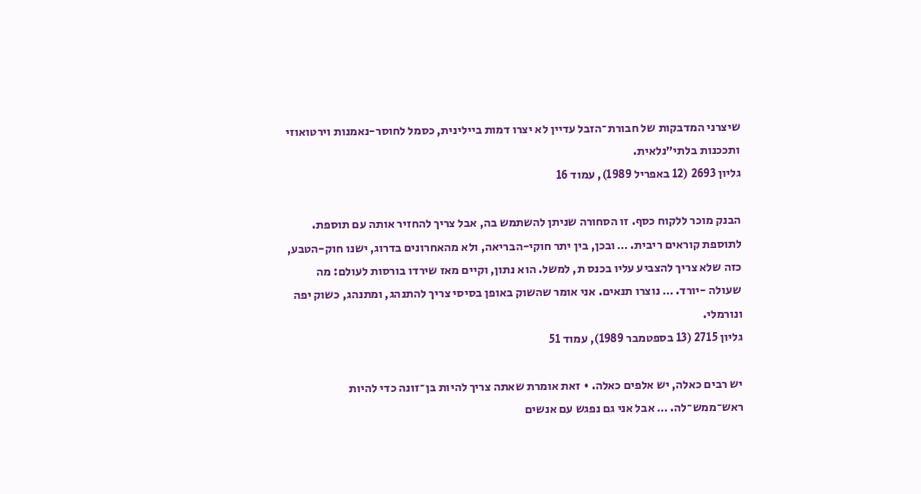שיצרני המדבקות של חבורת־הזבל עדיין לא יצרו דמות ביילינית, כסמל לחוסר-נאמנות וירטואוזי ותככנות בלתי״נלאית.
גליון 2693 (12 באפריל 1989), עמוד 16

הבנק מוכר ללקוח כסף. זו הסחורה שניתן להשתמש בה, אבל צריך להחזיר אותה עם תוספת. לתוספת קוראים ריבית. … ובכן, בין יתר חוקי-הבריאה, ולא מהאחרונים בדרוג, ישנו חוק-הטבע, כזה שלא צריך להצביע עליו בכנס ת, למשל. הוא נתון, וקיים מאז שירדו בורסות לעולם: מה שעולה -יורד. … נוצרו תנאים. אני אומר שהשוק באופן בסיסי צריך להתנהג, ומתנהג, כשוק יפה ונורמלי.
גליון 2715 (13 בספטמבר 1989), עמוד 51

יש רבים כאלה, יש אלפים כאלה. • זאת אומרת שאתה צריך להיות בן־זונה כדי להיות ראש־ממש־לה. … אבל אני גם נפגש עם אנשים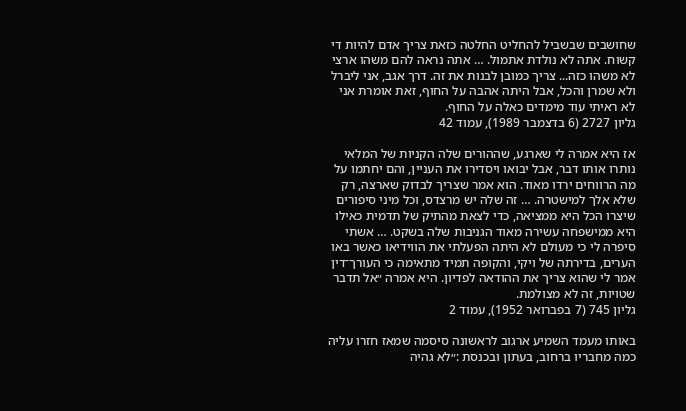שחושבים שבשביל להחליט החלטה כזאת צריך אדם להיות די קשוח. אתה לא נולדת אתמול. … אתה נראה להם משהו ארצי לא משהו כזה... צריך כמובן לבנות את זה. דרך אגב, אני ליברל ולא שמרן והכל, אבל היתה אהבה על החוף, זאת אומרת אני לא ראיתי עוד מימדים כאלה על החוף.
גליון 2727 (6 בדצמבר 1989), עמוד 42

אז היא אמרה לי שארגע, שההורים שלה הקניות של המלאי נותרו אותו דבר, אבל יבואו ויסדירו את העניין, והם יחתמו על מה הרווחים ירדו מאוד. הוא אמר שצריך לבדוק שארצה, רק שלא אלך למישטרה. … זה שלה יש מרצדס, וכל מיני סיפורים שיצרו הכל היא ממציאה, כדי לצאת מהתיק של תדמית כאילו היא ממישפחה עשירה מאוד הגניבות שלה בשקט. … אשתי סיפרה לי כי מעולם לא היתה הפעלתי את הווידיאו כאשר באו הערים, בדירתה של ויקי, והקופה תמיד מתאימה כי העורך־דין אמר לי שהוא צריך את ההודאה לפדיון. היא אמרה ״אל תדבר שטויות, זה לא מצולמת.
גליון 745 (7 בפברואר 1952), עמוד 2

באותו מעמד השמיע ארגוב לראשונה סיסמה שמאז חזרו עליה כמה מחבריו ברחוב, בעתון ובכנסת :״לא גהיה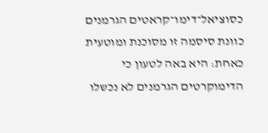כסוציאל־דימו־קראטים הגרמנים כוונת סיסמה זו מסוכנת ומוטעית כאחת: היא באה לטעון כי הדימוקרטים הגרמנים לא נכשלו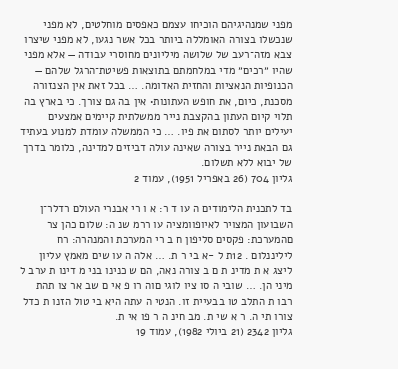מפני שמנהיגיהם הוכיחו עצמם כאפסים מוחלטים, לא מפני שנכשלו בצורה האומללה ביותר בכל אשר נגעו, לא מפני שיצרו צבא מזה־רעב של שלושה מיליונים מחוסרי עבודה — אלא מפני שהיו ״רכים״ מדי במלחמתם בתוצאות פשיטת־הרגל שלהם — הכנופיות הנאציות והחזית האדומה. … בכל זאת אין הצנזורה מסכנת, כיום, את חופש העתונות• אין בה גם צורך. כי בארץ בה תלוי קיום העתון בהקצבת נייר ממשלתית קיימים אמצעים יעילים יותר לסתום את פיו. … כי הממשלה עומדת למנוע בעתיד גם הבאת נייר בצורה שאינה עולה דביזים למדינה, כלומר בדרך של יבוא ללא תשלום.
גליון 704 (26 באפריל 1951), עמוד 2

בד לתכנית הלימודים ה עו ד ר: א ו רי אבנרי העולם רדלר־ן השבועון המצויר לאיופוומציה עו ררמ שנ ה: שלום כהן צר םהמערכת: פקסים סליפון ח ב רי המערכת והמנהרה: רח ליליננלום . 12ת ל -א בי ר ת. … אלה ה עו שים מאמץ עליון ליצג א ת מדינ ת ם ב צורה נאה, הם ש כנינו בני מ דינו ת ערב ל מיני הן. … שובי ה סו ציו לוגי םוה רו פ אי ם שב אר צו תהת רבו ת התלב טו בבעיית זו. הנטי ה עתה היא בי טול הזנו ת כדל צורו תי ה. ר א שי ת. מב חינ ה ר פו אי ת.
גליון 2342 (21 ביולי 1982), עמוד 19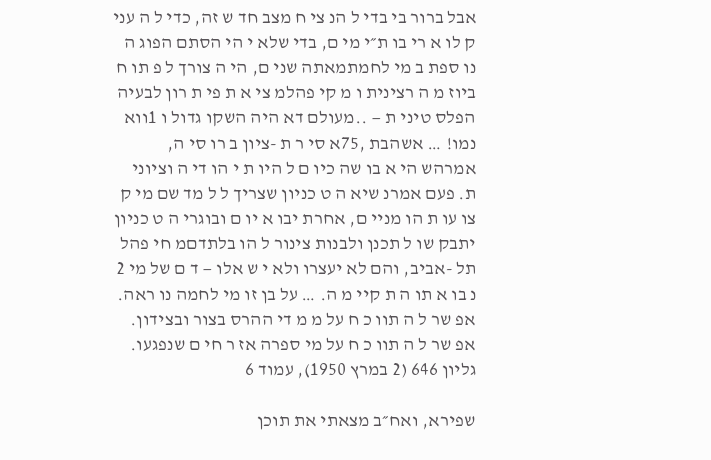אבל ברור בי בדי ל הנ צי ח מצב חד ש זה, כדי ל ה עני ק לו א רי בו ת״י מי ם, בדי שלא י הי הסתם הפוג ה נו ספת ב מי לחמתמאתה שני ם, הי ה צורך ל פ תו ח ביוז מ ה רצינית ו מ קי פהלמ צי א ת פי ת רון לבעיה הפלס טיני ת — ..מעולם דא היה השקו גדול ו 1ווא נמו! … אשהבת ,75א סי ר ת -ציון ב רו סי ה, אמרהש הי א בו שה כיו ם ל היו ת י הו די ה וציוני ת. פעם אמרנ שיא ה ט כניון שצריך ל ל מד שם מי ק צו עו ת הו מניי ם, אחרת יבו א יו ם ובוגרי ה ט כניון יתבק שו ל תכנן ולבנות צינור ל הו בלתדםמ חי פהל תל -אביב, והם לא יעצרו ולא י ש אלו — ד ם של מי 2 נ בו א תו ה ת קיי מ ה. … על בן זו מי לחמה נו ראה. אפ שר ל ה תוו כ ח על מ מ די ההרס בצור ובצידון. אפ שר ל ה תוו כ ח על מי ספרה אז ר חי ם שנפגעו.
גליון 646 (2 במרץ 1950), עמוד 6

שפירא, ואח״ב מצאתי את תוכן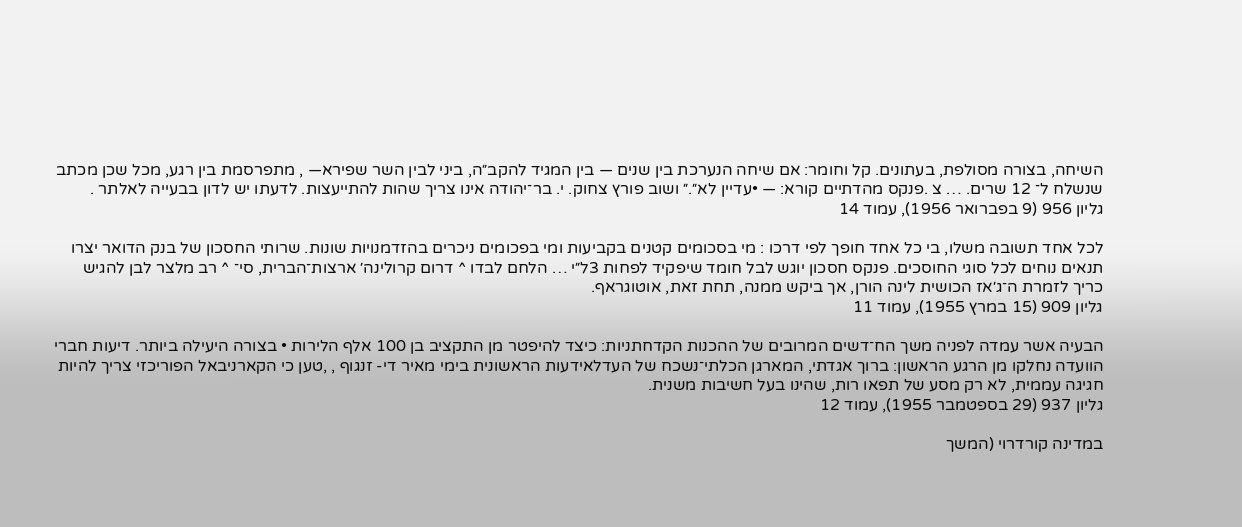השיחה, בצורה מסולפת, בעתונים. קל וחומר: אם שיחה הנערכת בין שנים — בין המגיד להקב״ה, ביני לבין השר שפירא— , מתפרסמת בין רגע, מכל שכן מכתב שנשלח ל־ 12 שרים. … צ .פנקס מהדתיים קורא: — •עדיין לא״.״ ושוב פורץ צחוק. י. בר־יהודה אינו צריך שהות להתייעצות. לדעתו יש לדון בבעייה לאלתר .
גליון 956 (9 בפברואר 1956), עמוד 14

לכל אחד תשובה משלו, בי כל אחד חופך לפי דרכו : מי בסכומים קטנים בקביעות ומי בפכומים ניכרים בהזדמנויות שונות. שרותי החסכון של בנק הדואר יצרו תנאים נוחים לכל סוגי החוסכים. פנקס חסכון יוגש לבל חומד שיפקיד לפחות 3ל״י … הלחם לבדו ^ דרום קרולינה׳ ארצות־הברית, סי־ ^ רב מלצר לבן להגיש כריך לזמרת ה־ג׳אז הכושית לינה הורן, אך ביקש ממנה, תחת זאת, אוטוגראף.
גליון 909 (15 במרץ 1955), עמוד 11

הבעיה אשר עמדה לפניה משך הח־דשים המרובים של ההכנות הקדחתניות: כיצד להיפטר מן התקציב בן 100 אלף הלירות • בצורה היעילה ביותר. דיעות חברי הוועדה נחלקו מן הרגע הראשון: ברוך אגדתי, המארגן הכלתי־נשכח של העדלאידעות הראשונית בימי מאיר די- זנגוף , ,טען כי הקארניבאל הפוריכזי צריך להיות חגיגה עממית, לא רק מסע של תפאו רות, שהינו בעל חשיבות משנית.
גליון 937 (29 בספטמבר 1955), עמוד 12

במדינה קורדרוי (המשך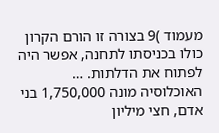מעמוד )9 בצורה זו הורם הקרון כולו בכניסתו לתחנה, אפשר היה לפתוח את הדלתות. … האוכלוסיה מונה 1,750,000 בני אדם, חצי מיליון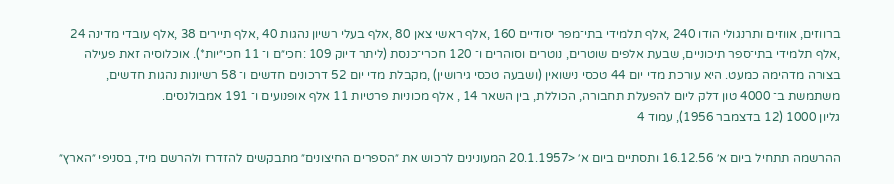ברווזים, אווזים ותרנגולי הודו 240 ,אלף תלמידי בתי־מפר יסודיים 160 ,אלף ראשי צאן 80 ,אלף בעלי רשיון נהגות 40 ,אלף תיירים 38 ,אלף עובדי מדינה 24 ,אלף תלמידי בתי־ספר תיכוניים, שבעת אלפים שוטרים, נוטרים וסוהרים ו־ 120 חכרי־כנסת (ליתר דיוק 109 :חכי״ם ו־ 11 חכי״יות*). אוכלוסיה זאת פעילה בצורה מדהימה כמעט. היא עורכת מדי יום 44 טכסי נישואין (ושבעה טכסי גירושין) ,מקבלת מדי יום 52 דרכונים חדשים ו־ 58 רשיונות נהגות חדשים, משתמשת ב־ 4000 טון דלק ליום להפעלת תחבורה, הכוללת, בין השאר 14 , אלף מכוניות פרטיות 11 אלף אופנועים ו־ 191 אמבולנסים.
גליון 1000 (12 בדצמבר 1956), עמוד 4

ההרשמה תתחיל ביום א׳ 16.12.56 ותסתיים ביום א׳ <20.1.1957 המעונינים לרכוש את ״הספרים החיצונים״ מתבקשים להזדרז ולהרשם מיד, בסניפי ״הארץ״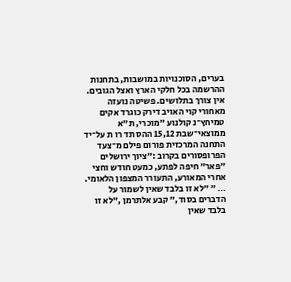בערים, הסוכנויות במושבות, בתחנות ההרשמה בכל חלקי הארץ ואצל הגובים. אין צורך בתלושים. פשיטה נועזה מאחורי קוי האויב דירק כוגרד אקים טמיחץ־נ קולנוע ״מוכרי, ת״א ממוצאי־שבת 15,12 ההס תד רו ת על־יד התחנה המרכזית פורום פילם מ־צעד הפרופסורים בקרוב :״ציוך ירושלים ״פאר״ חיפה לפתע, כמעט חודש וחצי אחרי המאורע, התעורר המצפון הלאומי. … ״ ״לא זו בלבד שאין לשמור על הדברים בסוד,״ קבע אלתרמן ,״לא זו בלבד שאין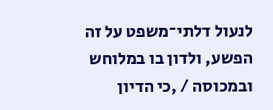לנעול דלתי־משפט על זה הפשע, ולדון בו במלוחש ובמכוסה / ,כי הדיון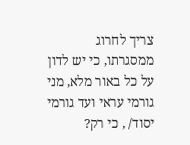צריך לחרוג ממסגרתו, כי יש לדון על כל באור מלא, מני גורמי עראי ועד גורמי יסוד/ , כי רק?